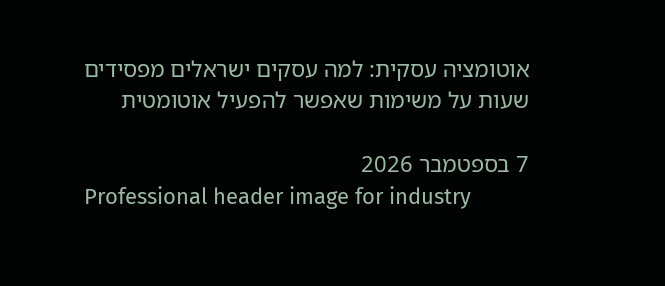אוטומציה עסקית: למה עסקים ישראלים מפסידים שעות על משימות שאפשר להפעיל אוטומטית

7 בספטמבר 2026
Professional header image for industry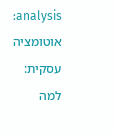analysis: אוטומציה עסקית: למה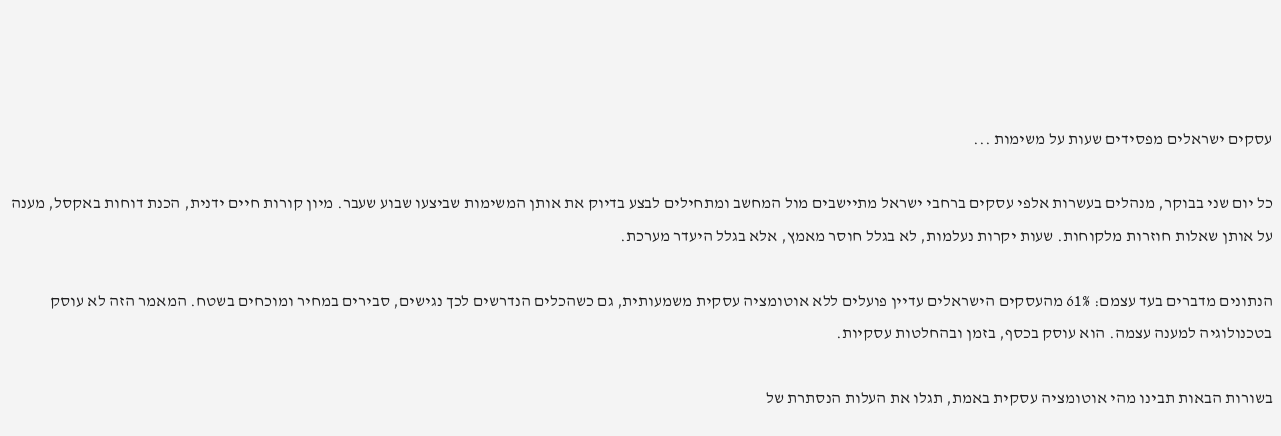עסקים ישראלים מפסידים שעות על משימות ...

כל יום שני בבוקר, מנהלים בעשרות אלפי עסקים ברחבי ישראל מתיישבים מול המחשב ומתחילים לבצע בדיוק את אותן המשימות שביצעו שבוע שעבר. מיון קורות חיים ידנית, הכנת דוחות באקסל, מענה על אותן שאלות חוזרות מלקוחות. שעות יקרות נעלמות, לא בגלל חוסר מאמץ, אלא בגלל היעדר מערכת.

הנתונים מדברים בעד עצמם: 61% מהעסקים הישראלים עדיין פועלים ללא אוטומציה עסקית משמעותית, גם כשהכלים הנדרשים לכך נגישים, סבירים במחיר ומוכחים בשטח. המאמר הזה לא עוסק בטכנולוגיה למענה עצמה. הוא עוסק בכסף, בזמן ובהחלטות עסקיות.

בשורות הבאות תבינו מהי אוטומציה עסקית באמת, תגלו את העלות הנסתרת של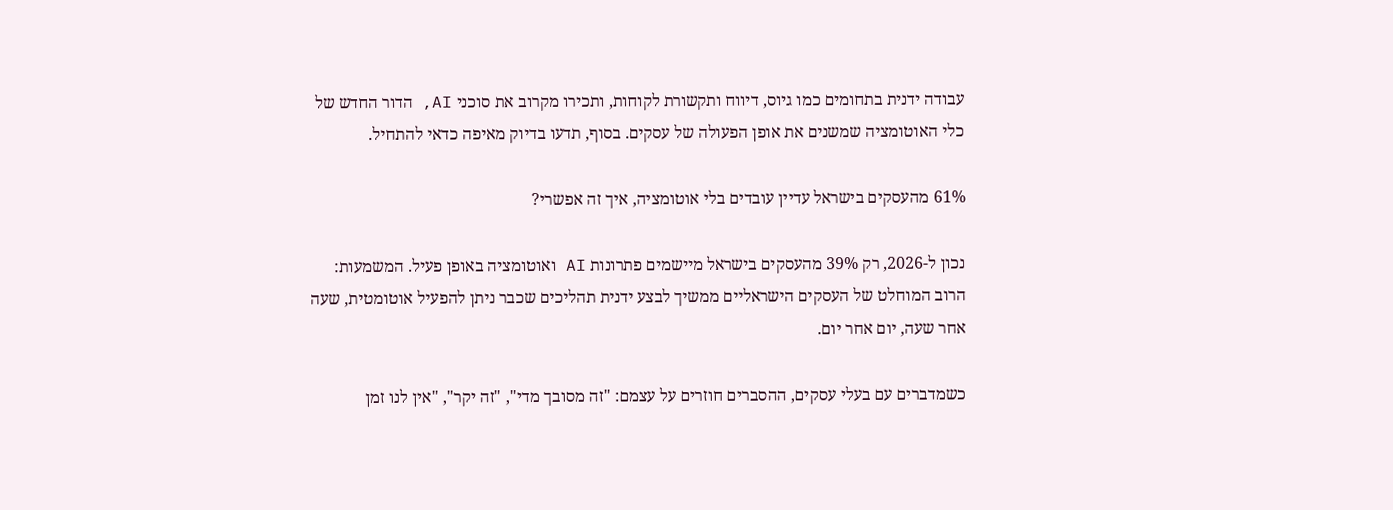עבודה ידנית בתחומים כמו גיוס, דיווח ותקשורת לקוחות, ותכירו מקרוב את סוכני AI, הדור החדש של כלי האוטומציה שמשנים את אופן הפעולה של עסקים. בסוף, תדעו בדיוק מאיפה כדאי להתחיל.

61% מהעסקים בישראל עדיין עובדים בלי אוטומציה, איך זה אפשרי?

נכון ל-2026, רק 39% מהעסקים בישראל מיישמים פתרונות AI ואוטומציה באופן פעיל. המשמעות: הרוב המוחלט של העסקים הישראליים ממשיך לבצע ידנית תהליכים שכבר ניתן להפעיל אוטומטית, שעה אחר שעה, יום אחר יום.

כשמדברים עם בעלי עסקים, ההסברים חוזרים על עצמם: "זה מסובך מדי", "זה יקר", "אין לנו זמן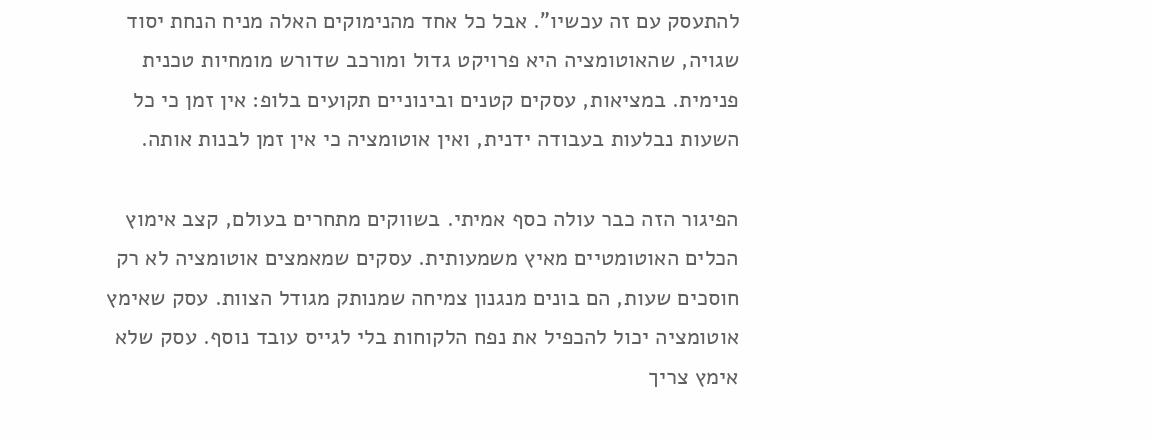להתעסק עם זה עכשיו". אבל כל אחד מהנימוקים האלה מניח הנחת יסוד שגויה, שהאוטומציה היא פרויקט גדול ומורכב שדורש מומחיות טכנית פנימית. במציאות, עסקים קטנים ובינוניים תקועים בלופ: אין זמן כי כל השעות נבלעות בעבודה ידנית, ואין אוטומציה כי אין זמן לבנות אותה.

הפיגור הזה כבר עולה כסף אמיתי. בשווקים מתחרים בעולם, קצב אימוץ הכלים האוטומטיים מאיץ משמעותית. עסקים שמאמצים אוטומציה לא רק חוסכים שעות, הם בונים מנגנון צמיחה שמנותק מגודל הצוות. עסק שאימץ אוטומציה יכול להכפיל את נפח הלקוחות בלי לגייס עובד נוסף. עסק שלא אימץ צריך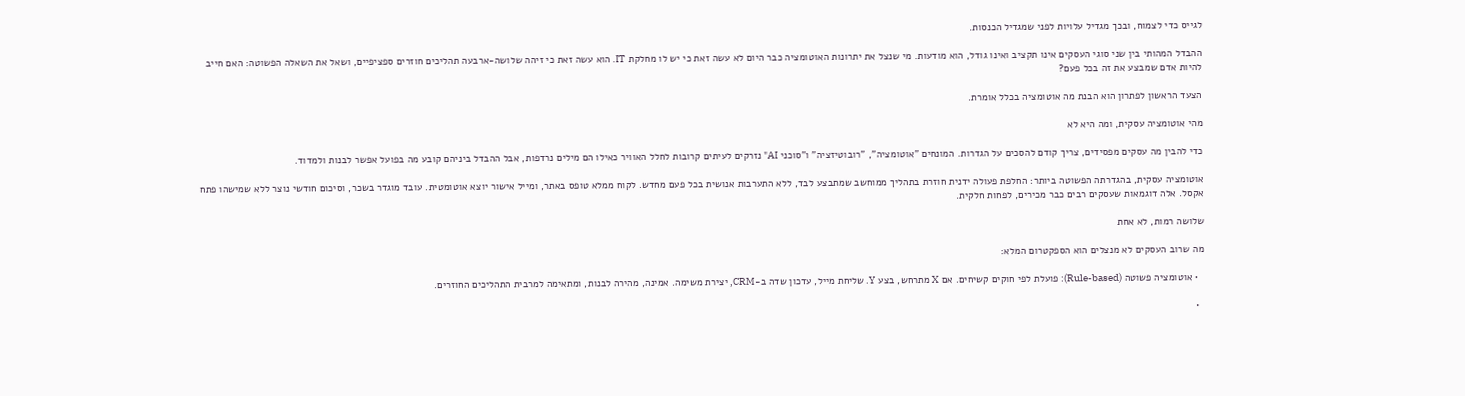לגייס כדי לצמוח, ובכך מגדיל עלויות לפני שמגדיל הכנסות.

ההבדל המהותי בין שני סוגי העסקים אינו תקציב ואינו גודל, הוא מודעות. מי שנצל את יתרונות האוטומציה כבר היום לא עשה זאת כי יש לו מחלקת IT. הוא עשה זאת כי זיהה שלושה-ארבעה תהליכים חוזרים ספציפיים, ושאל את השאלה הפשוטה: האם חייב להיות אדם שמבצע את זה בכל פעם?

הצעד הראשון לפתרון הוא הבנת מה אוטומציה בכלל אומרת.

מהי אוטומציה עסקית, ומה היא לא

כדי להבין מה עסקים מפסידים, צריך קודם להסכים על הגדרות. המונחים "אוטומציה", "רובוטיזציה" ו"סוכני AI" נזרקים לעיתים קרובות לחלל האוויר כאילו הם מילים נרדפות, אבל ההבדל ביניהם קובע מה בפועל אפשר לבנות ולמדוד.

אוטומציה עסקית, בהגדרתה הפשוטה ביותר: החלפת פעולה ידנית חוזרת בתהליך ממוחשב שמתבצע לבד, ללא התערבות אנושית בכל פעם מחדש. לקוח ממלא טופס באתר, ומייל אישור יוצא אוטומטית. עובד מוגדר בשכר, וסיכום חודשי נוצר ללא שמישהו פתח אקסל. אלה דוגמאות שעסקים רבים כבר מכירים, לפחות חלקית.

שלושה רמות, לא אחת

מה שרוב העסקים לא מנצלים הוא הספקטרום המלא:

  • אוטומציה פשוטה (Rule-based): פועלת לפי חוקים קשיחים. אם X מתרחש, בצע Y. שליחת מייל, עדכון שדה ב-CRM, יצירת משימה. אמינה, מהירה לבנות, ומתאימה למרבית התהליכים החוזרים.

  •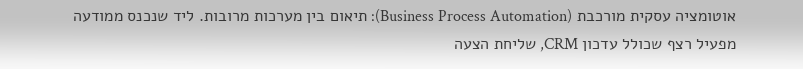אוטומציה עסקית מורכבת (Business Process Automation): תיאום בין מערכות מרובות. ליד שנכנס ממודעה מפעיל רצף שכולל עדכון CRM, שליחת הצעה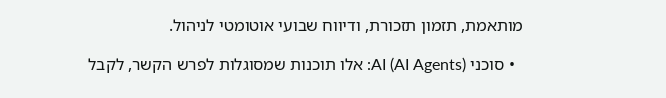מותאמת, תזמון תזכורת, ודיווח שבועי אוטומטי לניהול.

  • סוכני AI (AI Agents): אלו תוכנות שמסוגלות לפרש הקשר, לקבל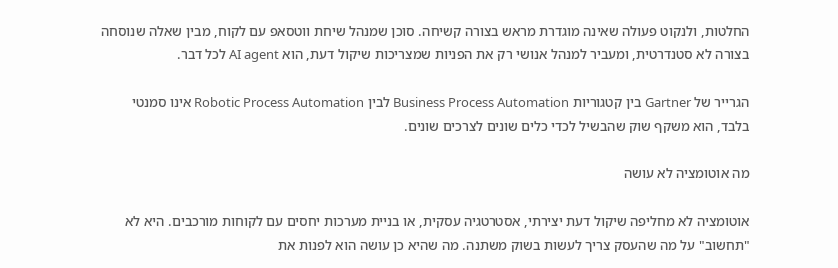החלטות, ולנקוט פעולה שאינה מוגדרת מראש בצורה קשיחה. סוכן שמנהל שיחת ווטסאפ עם לקוח, מבין שאלה שנוסחה בצורה לא סטנדרטית, ומעביר למנהל אנושי רק את הפניות שמצריכות שיקול דעת, הוא AI agent לכל דבר.

הגרייר של Gartner בין קטגוריות Business Process Automation לבין Robotic Process Automation אינו סמנטי בלבד, הוא משקף שוק שהבשיל לכדי כלים שונים לצרכים שונים.

מה אוטומציה לא עושה

אוטומציה לא מחליפה שיקול דעת יצירתי, אסטרטגיה עסקית, או בניית מערכות יחסים עם לקוחות מורכבים. היא לא "תחשוב" על מה שהעסק צריך לעשות בשוק משתנה. מה שהיא כן עושה הוא לפנות את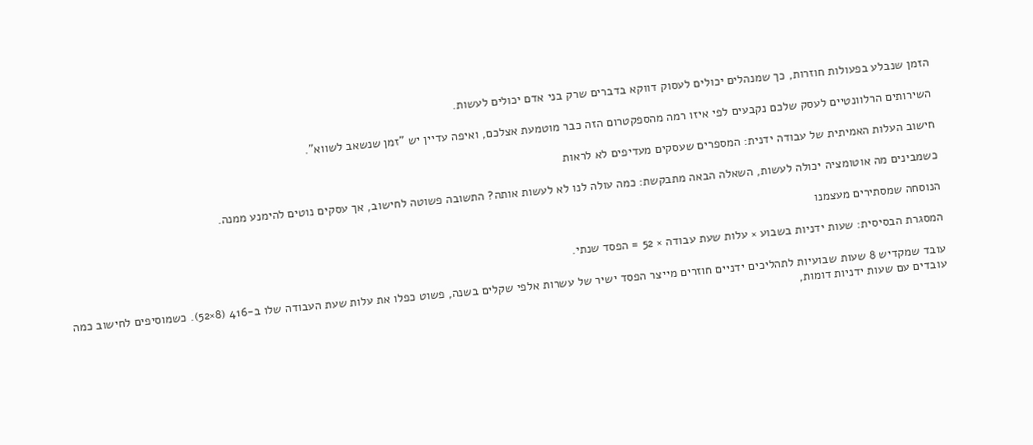הזמן שנבלע בפעולות חוזרות, כך שמנהלים יכולים לעסוק דווקא בדברים שרק בני אדם יכולים לעשות.

השירותים הרלוונטיים לעסק שלכם נקבעים לפי איזו רמה מהספקטרום הזה כבר מוטמעת אצלכם, ואיפה עדיין יש "זמן שנשאב לשווא".

חישוב העלות האמיתית של עבודה ידנית: המספרים שעסקים מעדיפים לא לראות

כשמבינים מה אוטומציה יכולה לעשות, השאלה הבאה מתבקשת: כמה עולה לנו לא לעשות אותה? התשובה פשוטה לחישוב, אך עסקים נוטים להימנע ממנה.

הנוסחה שמסתירים מעצמנו

המסגרת הבסיסית: שעות ידניות בשבוע × עלות שעת עבודה × 52 = הפסד שנתי.

עובד שמקדיש 8 שעות שבועיות לתהליכים ידניים חוזרים מייצר הפסד ישיר של עשרות אלפי שקלים בשנה, פשוט כפלו את עלות שעת העבודה שלו ב-416 (8×52). כשמוסיפים לחישוב כמה עובדים עם שעות ידניות דומות,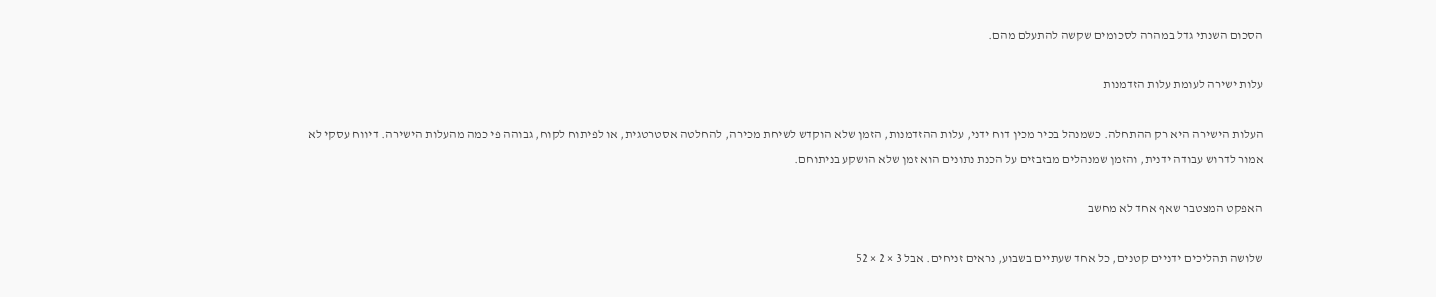הסכום השנתי גדל במהרה לסכומים שקשה להתעלם מהם.

עלות ישירה לעומת עלות הזדמנות

העלות הישירה היא רק ההתחלה. כשמנהל בכיר מכין דוח ידני, עלות ההזדמנות, הזמן שלא הוקדש לשיחת מכירה, להחלטה אסטרטגית, או לפיתוח לקוח, גבוהה פי כמה מהעלות הישירה. דיווח עסקי לא אמור לדרוש עבודה ידנית, והזמן שמנהלים מבזבזים על הכנת נתונים הוא זמן שלא הושקע בניתוחם.

האפקט המצטבר שאף אחד לא מחשב

שלושה תהליכים ידניים קטנים, כל אחד שעתיים בשבוע, נראים זניחים. אבל 3 × 2 × 52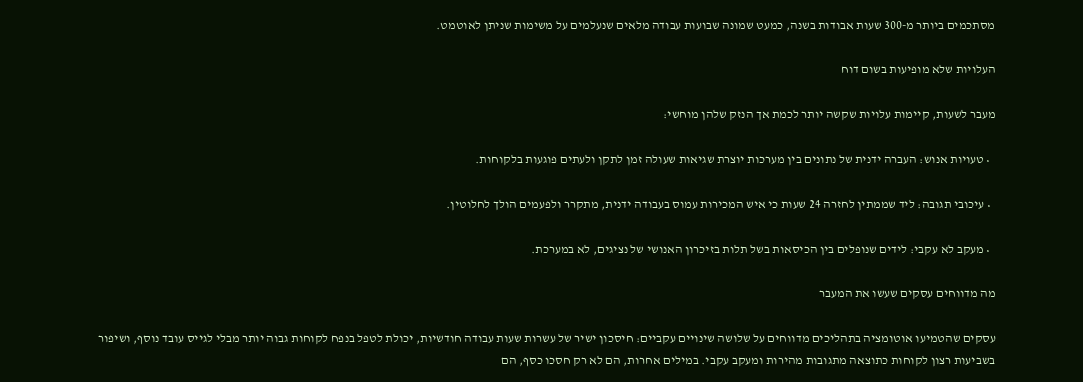מסתכמים ביותר מ-300 שעות אבודות בשנה, כמעט שמונה שבועות עבודה מלאים שנעלמים על משימות שניתן לאוטמט.

העלויות שלא מופיעות בשום דוח

מעבר לשעות, קיימות עלויות שקשה יותר לכמת אך הנזק שלהן מוחשי:

  • טעויות אנוש: העברה ידנית של נתונים בין מערכות יוצרת שגיאות שעולה זמן לתקן ולעתים פוגעות בלקוחות.

  • עיכובי תגובה: ליד שממתין לחזרה 24 שעות כי איש המכירות עמוס בעבודה ידנית, מתקרר ולפעמים הולך לחלוטין.

  • מעקב לא עקבי: לידים שנופלים בין הכיסאות בשל תלות בזיכרון האנושי של נציגים, לא במערכת.

מה מדווחים עסקים שעשו את המעבר

עסקים שהטמיעו אוטומציה בתהליכים מדווחים על שלושה שינויים עקביים: חיסכון ישיר של עשרות שעות עבודה חודשיות, יכולת לטפל בנפח לקוחות גבוה יותר מבלי לגייס עובד נוסף, ושיפור בשביעות רצון לקוחות כתוצאה מתגובות מהירות ומעקב עקבי. במילים אחרות, הם לא רק חסכו כסף, הם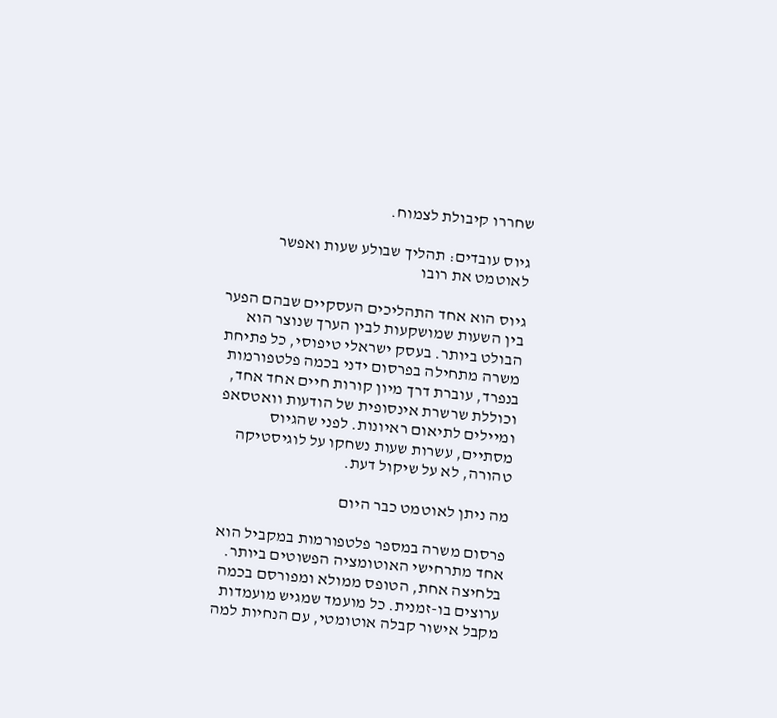שחררו קיבולת לצמוח.

גיוס עובדים: תהליך שבולע שעות ואפשר לאוטמט את רובו

גיוס הוא אחד התהליכים העסקיים שבהם הפער בין השעות שמושקעות לבין הערך שנוצר הוא הבולט ביותר. בעסק ישראלי טיפוסי, כל פתיחת משרה מתחילה בפרסום ידני בכמה פלטפורמות בנפרד, עוברת דרך מיון קורות חיים אחד אחד, וכוללת שרשרת אינסופית של הודעות וואטסאפ ומיילים לתיאום ראיונות. לפני שהגיוס מסתיים, עשרות שעות נשחקו על לוגיסטיקה טהורה, לא על שיקול דעת.

מה ניתן לאוטמט כבר היום

פרסום משרה במספר פלטפורמות במקביל הוא אחד מתרחישי האוטומציה הפשוטים ביותר. בלחיצה אחת, הטופס ממולא ומפורסם בכמה ערוצים בו-זמנית. כל מועמד שמגיש מועמדות מקבל אישור קבלה אוטומטי, עם הנחיות למה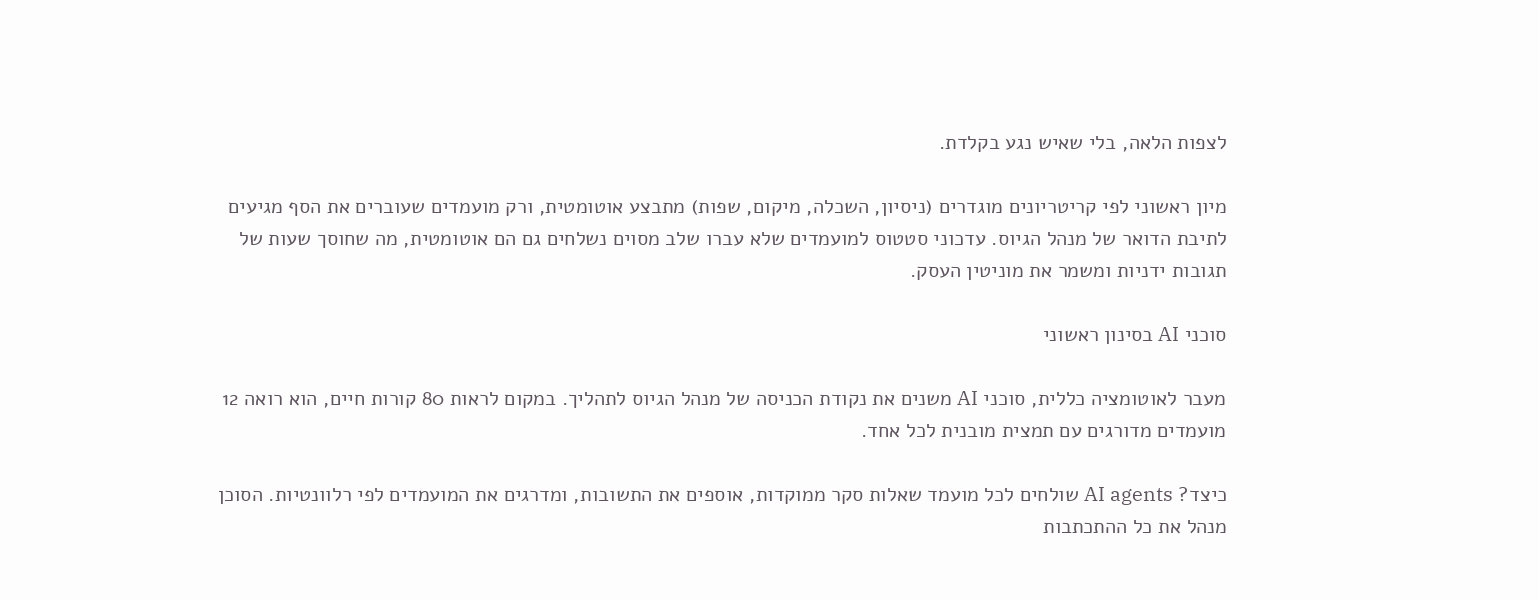לצפות הלאה, בלי שאיש נגע בקלדת.

מיון ראשוני לפי קריטריונים מוגדרים (ניסיון, השכלה, מיקום, שפות) מתבצע אוטומטית, ורק מועמדים שעוברים את הסף מגיעים לתיבת הדואר של מנהל הגיוס. עדכוני סטטוס למועמדים שלא עברו שלב מסוים נשלחים גם הם אוטומטית, מה שחוסך שעות של תגובות ידניות ומשמר את מוניטין העסק.

סוכני AI בסינון ראשוני

מעבר לאוטומציה כללית, סוכני AI משנים את נקודת הכניסה של מנהל הגיוס לתהליך. במקום לראות 80 קורות חיים, הוא רואה 12 מועמדים מדורגים עם תמצית מובנית לכל אחד.

כיצד? AI agents שולחים לכל מועמד שאלות סקר ממוקדות, אוספים את התשובות, ומדרגים את המועמדים לפי רלוונטיות. הסוכן מנהל את כל ההתכתבות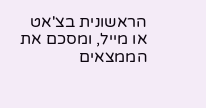הראשונית בצ'אט או מייל, ומסכם את הממצאים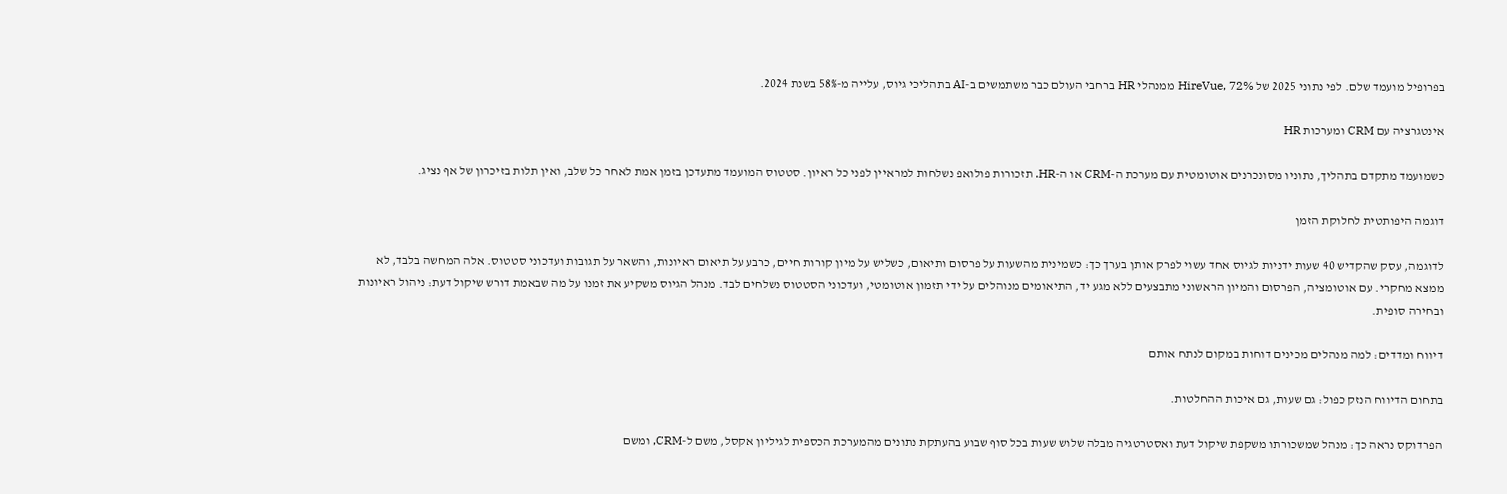בפרופיל מועמד שלם. לפי נתוני 2025 של HireVue, 72% ממנהלי HR ברחבי העולם כבר משתמשים ב-AI בתהליכי גיוס, עלייה מ-58% בשנת 2024.

אינטגרציה עם CRM ומערכות HR

כשמועמד מתקדם בתהליך, נתוניו מסונכרנים אוטומטית עם מערכת ה-CRM או ה-HR. תזכורות פולואפ נשלחות למראיין לפני כל ראיון. סטטוס המועמד מתעדכן בזמן אמת לאחר כל שלב, ואין תלות בזיכרון של אף נציג.

דוגמה היפותטית לחלוקת הזמן

לדוגמה, עסק שהקדיש 40 שעות ידניות לגיוס אחד עשוי לפרק אותן בערך כך: כשמינית מהשעות על פרסום ותיאום, כשליש על מיון קורות חיים, כרבע על תיאום ראיונות, והשאר על תגובות ועדכוני סטטוס. אלה המחשה בלבד, לא ממצא מחקרי. עם אוטומציה, הפרסום והמיון הראשוני מתבצעים ללא מגע יד, התיאומים מנוהלים על ידי תזמון אוטומטי, ועדכוני הסטטוס נשלחים לבד. מנהל הגיוס משקיע את זמנו על מה שבאמת דורש שיקול דעת: ניהול ראיונות ובחירה סופית.

דיווח ומדדים: למה מנהלים מכינים דוחות במקום לנתח אותם

בתחום הדיווח הנזק כפול: גם שעות, גם איכות ההחלטות.

הפרדוקס נראה כך: מנהל שמשכורתו משקפת שיקול דעת ואסטרטגיה מבלה שלוש שעות בכל סוף שבוע בהעתקת נתונים מהמערכת הכספית לגיליון אקסל, משם ל-CRM, ומשם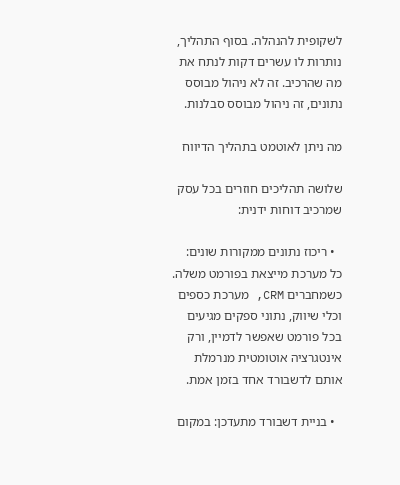לשקופית להנהלה. בסוף התהליך, נותרות לו עשרים דקות לנתח את מה שהרכיב. זה לא ניהול מבוסס נתונים, זה ניהול מבוסס סבלנות.

מה ניתן לאוטמט בתהליך הדיווח

שלושה תהליכים חוזרים בכל עסק שמרכיב דוחות ידנית:

  • ריכוז נתונים ממקורות שונים: כל מערכת מייצאת בפורמט משלה. כשמחברים CRM, מערכת כספים וכלי שיווק, נתוני ספקים מגיעים בכל פורמט שאפשר לדמיין, ורק אינטגרציה אוטומטית מנרמלת אותם לדשבורד אחד בזמן אמת.

  • בניית דשבורד מתעדכן: במקום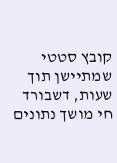קובץ סטטי שמתיישן תוך שעות, דשבורד חי מושך נתונים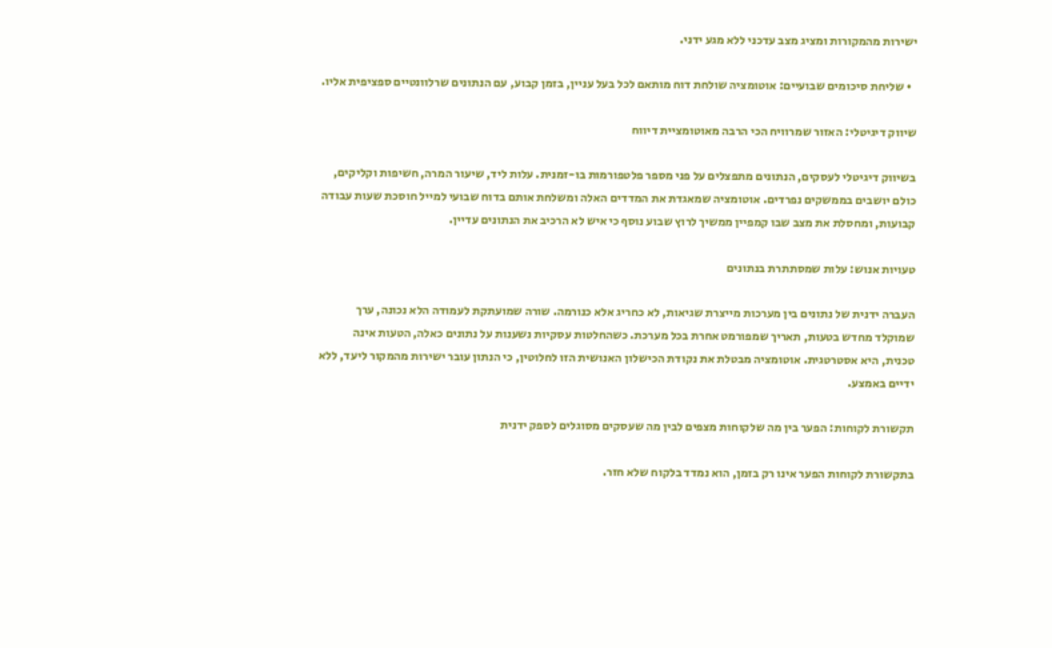ישירות מהמקורות ומציג מצב עדכני ללא מגע ידני.

  • שליחת סיכומים שבועיים: אוטומציה שולחת דוח מותאם לכל בעל עניין, בזמן קבוע, עם הנתונים שרלוונטיים ספציפית אליו.

שיווק דיגיטלי: האזור שמרוויח הכי הרבה מאוטומציית דיווח

בשיווק דיגיטלי לעסקים, הנתונים מתפצלים על פני מספר פלטפורמות בו-זמנית. עלות ליד, שיעור המרה, חשיפות וקליקים, כולם יושבים בממשקים נפרדים. אוטומציה שמאגדת את המדדים האלה ומשלחת אותם בדוח שבועי למייל חוסכת שעות עבודה קבועות, ומחסלת את מצב שבו קמפיין ממשיך לרוץ שבוע נוסף כי איש לא הרכיב את הנתונים עדיין.

טעויות אנוש: עלות שמסתתרת בנתונים

העברה ידנית של נתונים בין מערכות מייצרת שגיאות, לא כחריג אלא כנורמה. שורה שמועתקת לעמודה הלא נכונה, ערך שמוקלד מחדש בטעות, תאריך שמפורמט אחרת בכל מערכת. כשהחלטות עסקיות נשענות על נתונים כאלה, הטעות אינה טכנית, היא אסטרטגית. אוטומציה מבטלת את נקודת הכישלון האנושית הזו לחלוטין, כי הנתון עובר ישירות מהמקור ליעד, ללא ידיים באמצע.

תקשורת לקוחות: הפער בין מה שלקוחות מצפים לבין מה שעסקים מסוגלים לספק ידנית

בתקשורת לקוחות הפער אינו רק בזמן, הוא נמדד בלקוח שלא חזר.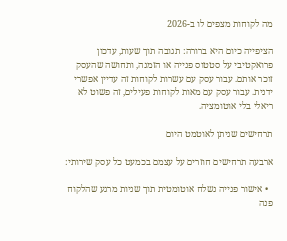מה לקוחות מצפים לו ב-2026

הציפייה כיום היא ברורה: תגובה תוך שעות, עדכון פרואקטיבי על סטטוס פנייה או הזמנה, ותחושה שהעסק זוכר אותם. עבור עסק עם עשרות לקוחות זה עדיין אפשרי ידנית. עבור עסק עם מאות לקוחות פעילים, זה פשוט לא ריאלי בלי אוטומציה.

תרחישים שניתן לאוטמט היום

ארבעה תרחישים חוזרים על עצמם בכמעט כל עסק שירותי:

  • אישור פנייה נשלח אוטומטית תוך שניות מרגע שהלקוח פנה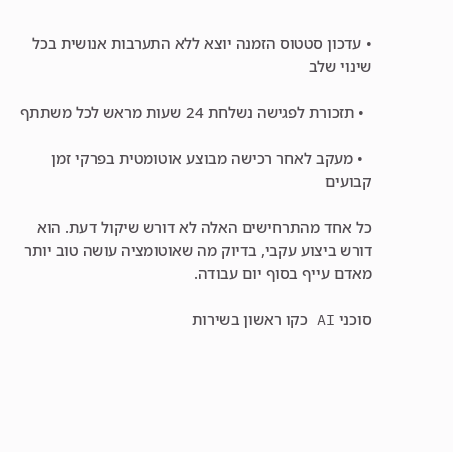• עדכון סטטוס הזמנה יוצא ללא התערבות אנושית בכל שינוי שלב

  • תזכורת לפגישה נשלחת 24 שעות מראש לכל משתתף

  • מעקב לאחר רכישה מבוצע אוטומטית בפרקי זמן קבועים

כל אחד מהתרחישים האלה לא דורש שיקול דעת. הוא דורש ביצוע עקבי, בדיוק מה שאוטומציה עושה טוב יותר מאדם עייף בסוף יום עבודה.

סוכני AI כקו ראשון בשירות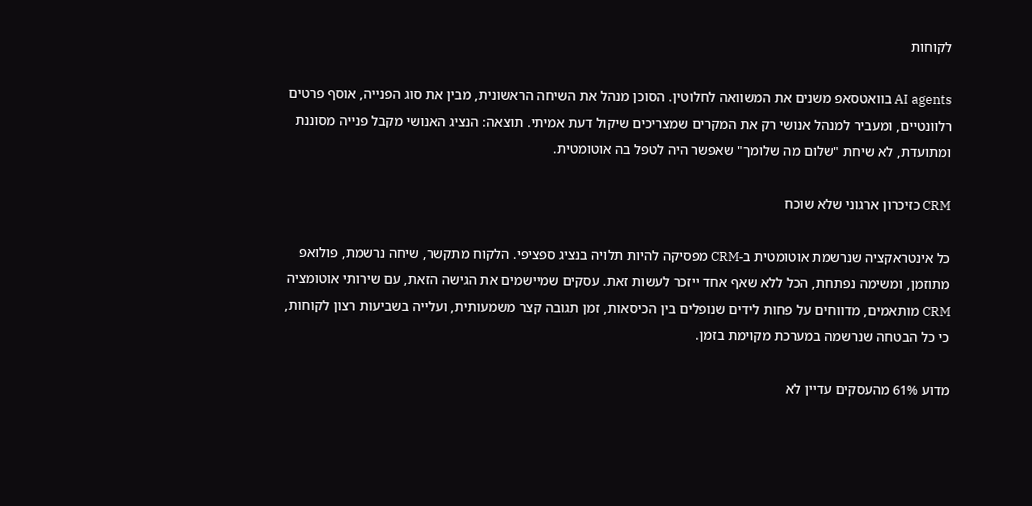לקוחות

AI agents בוואטסאפ משנים את המשוואה לחלוטין. הסוכן מנהל את השיחה הראשונית, מבין את סוג הפנייה, אוסף פרטים רלוונטיים, ומעביר למנהל אנושי רק את המקרים שמצריכים שיקול דעת אמיתי. תוצאה: הנציג האנושי מקבל פנייה מסוננת ומתועדת, לא שיחת "שלום מה שלומך" שאפשר היה לטפל בה אוטומטית.

CRM כזיכרון ארגוני שלא שוכח

כל אינטראקציה שנרשמת אוטומטית ב-CRM מפסיקה להיות תלויה בנציג ספציפי. הלקוח מתקשר, שיחה נרשמת, פולואפ מתוזמן, ומשימה נפתחת, הכל ללא שאף אחד ייזכר לעשות זאת. עסקים שמיישמים את הגישה הזאת, עם שירותי אוטומציה CRM מותאמים, מדווחים על פחות לידים שנופלים בין הכיסאות, זמן תגובה קצר משמעותית, ועלייה בשביעות רצון לקוחות, כי כל הבטחה שנרשמה במערכת מקוימת בזמן.

מדוע 61% מהעסקים עדיין לא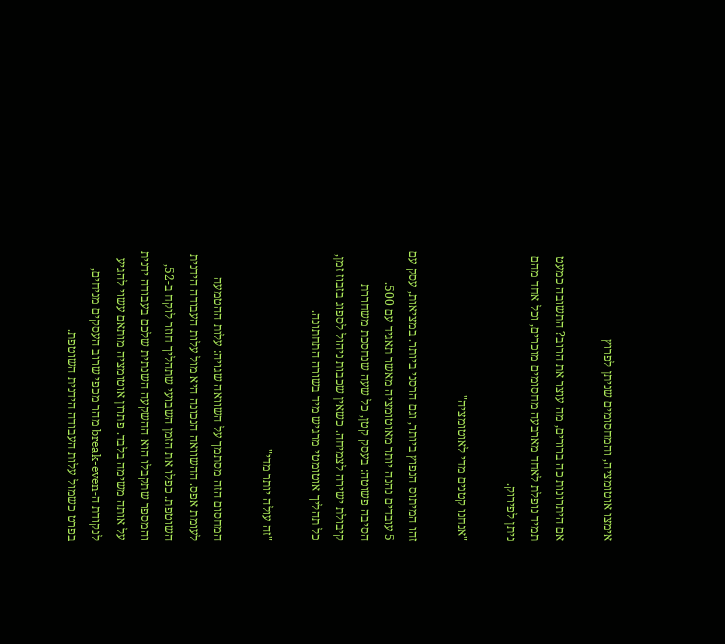אימצו אוטומציה, והמחסומים שניתן לפרוץ

אם היתרונות כה ברורים, מה עוצר את הרוב? התשובה כמעט תמיד נופלת לאחד מארבעה מחסומים מוכרים, וכל אחד מהם ניתן לפירוק.

"אנחנו קטנים מדי לאוטומציה"

זהו המיתוס הנפוץ ביותר, וגם הרסני ביותר. במציאות, עסק עם 5 עובדים נהנה יותר מאוטומציה מאשר תאגיד עם 500. הסיבה פשוטה: בעסק קטן, כל שעה שנחסכת משחררת קיבולת ישירה לצמיחה. כשאין שכבות ניהול לספוג בזבוז זמן, כל תהליך אוטומטי מרגיש מיד בשורה התחתונה.

"זה עולה יותר מדי"

המחסום הזה מסתמך על השוואה שגויה: עלות ההטמעה לעומת אפס. ההשוואה הנכונה היא מול עלות העבודה הידנית השוטפת. כפלו את הזמן השבועי שתהליך חוזר לוקח ב-52, והמספר שתקבלו הוא ההשקעה השנתית שלכם בעבודה ידנית על אותה משימה בלבד. פתרון אוטומציה מותאם עשוי להגיע לנקודת ה-break-even מהר מכפי שרוב העסקים מניחים, בפרט כשמול עלות העבודה הידנית השוטפת.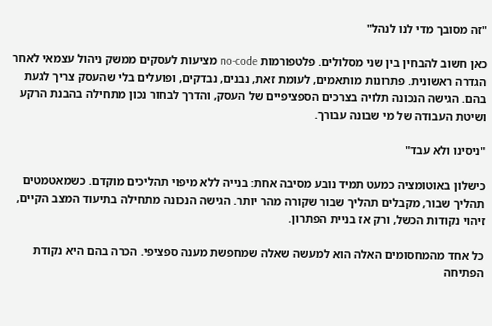"זה מסובך מדי לנו לנהל"

כאן חשוב להבחין בין שני מסלולים. פלטפורמות no-code מציעות לעסקים ממשק ניהול עצמאי לאחר הגדרה ראשונית. פתרונות מותאמים, לעומת זאת, נבנים, נבדקים, ופועלים בלי שהעסק צריך לגעת בהם. הגישה הנכונה תלויה בצרכים הספציפיים של העסק, והדרך לבחור נכון מתחילה בהבנת הרקע ושיטת העבודה של מי שבונה עבורך.

"ניסינו ולא עבד"

כישלון באוטומציה כמעט תמיד נובע מסיבה אחת: בנייה ללא מיפוי תהליכים מוקדם. כשמאטמטים תהליך שבור, מקבלים תהליך שבור שקורה מהר יותר. הגישה הנכונה מתחילה בתיעוד המצב הקיים, זיהוי נקודות הכשל, ורק אז בניית הפתרון.

כל אחד מהמחסומים האלה הוא למעשה שאלה שמחפשת מענה ספציפי. הכרה בהם היא נקודת הפתיחה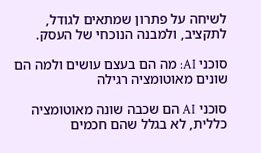לשיחה על פתרון שמתאים לגודל, לתקציב, ולמבנה הנוכחי של העסק.

סוכני AI: מה הם בעצם עושים ולמה הם שונים מאוטומציה רגילה

סוכני AI הם שכבה שונה מאוטומציה כללית, לא בגלל שהם חכמים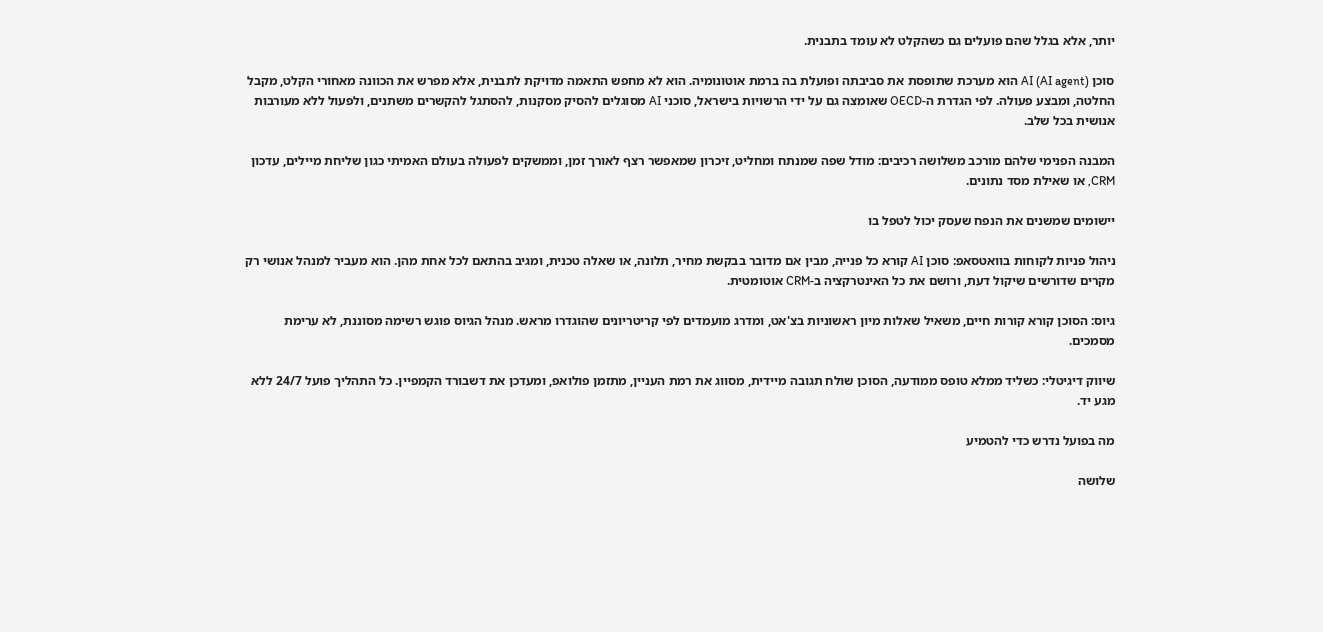יותר, אלא בגלל שהם פועלים גם כשהקלט לא עומד בתבנית.

סוכן AI (AI agent) הוא מערכת שתופסת את סביבתה ופועלת בה ברמת אוטונומיה. הוא לא מחפש התאמה מדויקת לתבנית, אלא מפרש את הכוונה מאחורי הקלט, מקבל החלטה, ומבצע פעולה. לפי הגדרת ה-OECD שאומצה גם על ידי הרשויות בישראל, סוכני AI מסוגלים להסיק מסקנות, להסתגל להקשרים משתנים, ולפעול ללא מעורבות אנושית בכל שלב.

המבנה הפנימי שלהם מורכב משלושה רכיבים: מודל שפה שמנתח ומחליט, זיכרון שמאפשר רצף לאורך זמן, וממשקים לפעולה בעולם האמיתי כגון שליחת מיילים, עדכון CRM, או שאילת מסד נתונים.

יישומים שמשנים את הנפח שעסק יכול לטפל בו

ניהול פניות לקוחות בוואטסאפ: סוכן AI קורא כל פנייה, מבין אם מדובר בבקשת מחיר, תלונה, או שאלה טכנית, ומגיב בהתאם לכל אחת מהן. הוא מעביר למנהל אנושי רק מקרים שדורשים שיקול דעת, ורושם את כל האינטרקציה ב-CRM אוטומטית.

גיוס: הסוכן קורא קורות חיים, משאיל שאלות מיון ראשוניות בצ'אט, ומדרג מועמדים לפי קריטריונים שהוגדרו מראש. מנהל הגיוס פוגש רשימה מסוננת, לא ערימת מסמכים.

שיווק דיגיטלי: כשליד ממלא טופס ממודעה, הסוכן שולח תגובה מיידית, מסווג את רמת העניין, מתזמן פולואפ, ומעדכן את דשבורד הקמפיין. כל התהליך פועל 24/7 ללא מגע יד.

מה בפועל נדרש כדי להטמיע

שלושה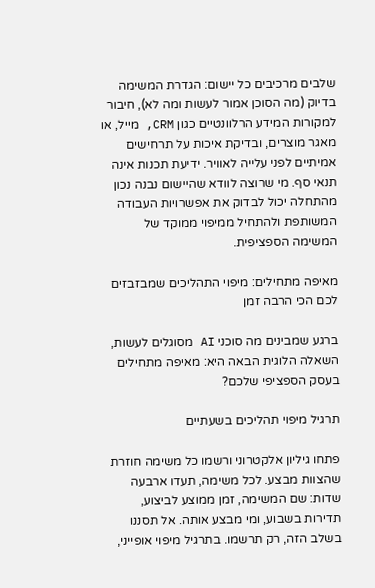שלבים מרכיבים כל יישום: הגדרת המשימה בדיוק (מה הסוכן אמור לעשות ומה לא), חיבור למקורות המידע הרלוונטיים כגון CRM, מייל, או מאגר מוצרים, ובדיקת איכות על תרחישים אמיתיים לפני עלייה לאוויר. ידיעת תכנות אינה תנאי סף. מי שרוצה לוודא שהיישום נבנה נכון מהתחלה יכול לבדוק את אפשרויות העבודה המשותפת ולהתחיל ממיפוי ממוקד של המשימה הספציפית.

מאיפה מתחילים: מיפוי התהליכים שמבזבזים לכם הכי הרבה זמן

ברגע שמבינים מה סוכני AI מסוגלים לעשות, השאלה הלוגית הבאה היא: מאיפה מתחילים בעסק הספציפי שלכם?

תרגיל מיפוי תהליכים בשעתיים

פתחו גיליון אלקטרוני ורשמו כל משימה חוזרת שהצוות מבצע. לכל משימה, תעדו ארבעה שדות: שם המשימה, זמן ממוצע לביצוע, תדירות בשבוע, ומי מבצע אותה. אל תסננו בשלב הזה, רק תרשמו. בתרגיל מיפוי אופייני,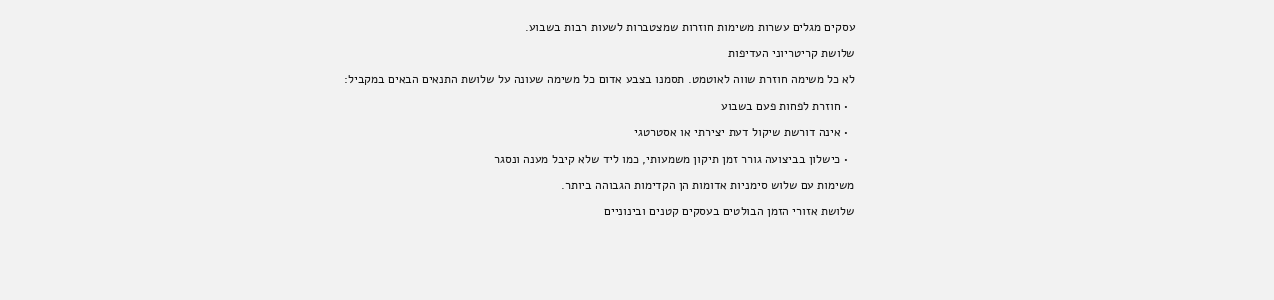עסקים מגלים עשרות משימות חוזרות שמצטברות לשעות רבות בשבוע.

שלושת קריטריוני העדיפות

לא כל משימה חוזרת שווה לאוטמט. תסמנו בצבע אדום כל משימה שעונה על שלושת התנאים הבאים במקביל:

  • חוזרת לפחות פעם בשבוע

  • אינה דורשת שיקול דעת יצירתי או אסטרטגי

  • כישלון בביצועה גורר זמן תיקון משמעותי, כמו ליד שלא קיבל מענה ונסגר

משימות עם שלוש סימניות אדומות הן הקדימות הגבוהה ביותר.

שלושת אזורי הזמן הבולטים בעסקים קטנים ובינוניים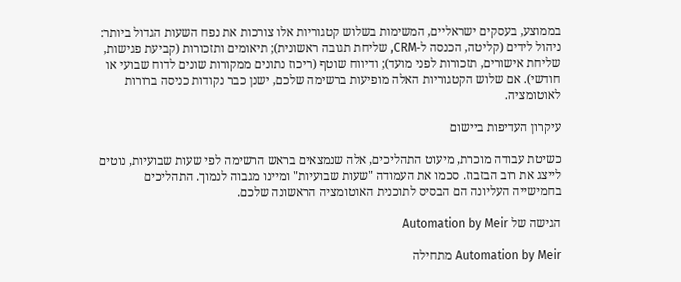בממוצע, בעסקים ישראליים, המשימות בשלוש קטגוריות אלו צורכות את נפח השעות הגדול ביותר: ניהול לידים (קליטה, הכנסה ל-CRM, שליחת תגובה ראשונית); תיאומים ותזכורות (קביעת פגישות, שליחת אישורים, תזכורות לפני מועד); ודיווח שוטף (ריכוז נתונים ממקורות שונים לדוח שבועי או חודשי). אם שלוש הקטגוריות האלה מופיעות ברשימה שלכם, ישנן כבר נקודות כניסה ברורות לאוטומציה.

עיקרון העדיפות ביישום

כשיטת עבודה מוכרת, מיעוט התהליכים, אלה שנמצאים בראש הרשימה לפי שעות שבועיות, נוטים לייצג את רוב הבזבוז. סכמו את העמודה "שעות שבועיות" ומיינו מגבוה לנמוך. התהליכים בחמישייה העליונה הם הבסיס לתוכנית האוטומציה הראשונה שלכם.

הגישה של Automation by Meir

Automation by Meir מתחילה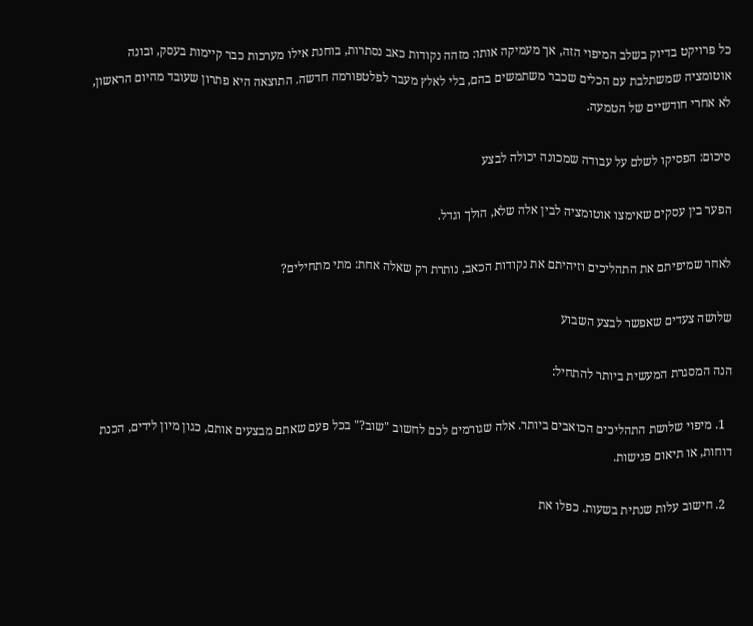כל פרויקט בדיוק בשלב המיפוי הזה, אך מעמיקה אותו: מזהה נקודות כאב נסתרות, בוחנת אילו מערכות כבר קיימות בעסק, ובונה אוטומציה שמשתלבת עם הכלים שכבר משתמשים בהם, בלי לאלץ מעבר לפלטפורמה חדשה. התוצאה היא פתרון שעובד מהיום הראשון, לא אחרי חודשיים של הטמעה.

סיכום: הפסיקו לשלם על עבודה שמכונה יכולה לבצע

הפער בין עסקים שאימצו אוטומציה לבין אלה שלא, הולך וגדל.

לאחר שמיפיתם את התהליכים וזיהיתם את נקודות הכאב, נותרת רק שאלה אחת: מתי מתחילים?

שלושה צעדים שאפשר לבצע השבוע

הנה המסגרת המעשית ביותר להתחיל:

  1. מיפוי שלושת התהליכים הכואבים ביותר. אלה שגורמים לכם לחשוב "שוב?" בכל פעם שאתם מבצעים אותם, כגון מיון לידים, הכנת דוחות, או תיאום פגישות.

  2. חישוב עלות שנתית בשעות. כפלו את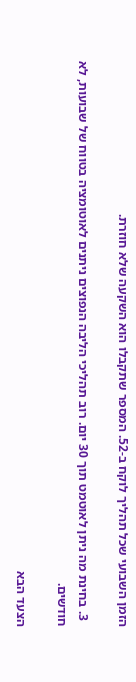הזמן השבועי שכל תהליך לוקח ב-52. המספר שתקבלו הוא השקעה שלא חוזרת.

  3. בחינת מה ניתן לאוטמט תוך 30 יום. רוב תהליכי הליבה הנפוצים ניתנים לאוטומציה בטווח של שבועות, לא חודשים.

הצעד הבא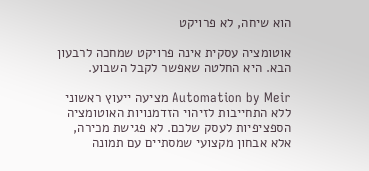הוא שיחה, לא פרויקט

אוטומציה עסקית אינה פרויקט שמחכה לרבעון הבא. היא החלטה שאפשר לקבל השבוע.

Automation by Meir מציעה ייעוץ ראשוני ללא התחייבות לזיהוי הזדמנויות האוטומציה הספציפיות לעסק שלכם. לא פגישת מכירה, אלא אבחון מקצועי שמסתיים עם תמונה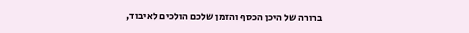ברורה של היכן הכסף והזמן שלכם הולכים לאיבוד,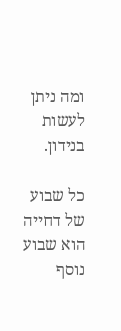ומה ניתן לעשות בנידון.

כל שבוע של דחייה הוא שבוע נוסף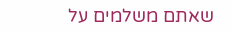שאתם משלמים על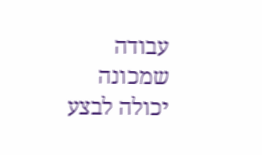עבודה שמכונה יכולה לבצע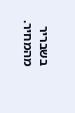בשבריר מהמחיר.